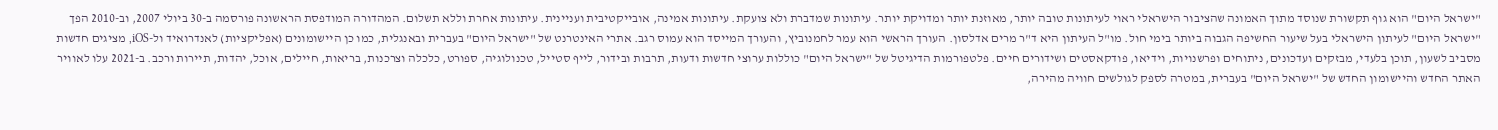"ישראל היום" הוא גוף תקשורת שנוסד מתוך האמונה שהציבור הישראלי ראוי לעיתונות טובה יותר, מאוזנת יותר ומדויקת יותר. עיתונות שמדברת ולא צועקת. עיתונות אמינה, אובייקטיבית ועניינית. עיתונות אחרת וללא תשלום. המהדורה המודפסת הראשונה פורסמה ב-30 ביולי 2007, וב-2010 הפך "ישראל היום" לעיתון הישראלי בעל שיעור החשיפה הגבוה ביותר בימי חול. מו"ל העיתון היא ד"ר מרים אדלסון. העורך הראשי הוא עמר לחמנוביץ, והעורך המייסד הוא עמוס רגב. אתרי האינטרנט של "ישראל היום" בעברית ובאנגלית, כמו כן היישומונים (אפליקציות) לאנדרואיד ול-iOS, מציגים חדשות מסביב לשעון, תוכן בלעדי, מבזקים ועדכונים, ניתוחים ופרשנויות, וידיאו, פודקאסטים ושידורים חיים. פלטפורמות הדיגיטל של "ישראל היום" כוללות ערוצי חדשות ודעות, תרבות ובידור, לייף סטייל, טכנולוגיה, ספורט, כלכלה וצרכנות, בריאות, חיילים, אוכל, יהדות, תיירות ורכב. ב-2021 עלו לאוויר האתר החדש והיישומון החדש של "ישראל היום" בעברית, במטרה לספק לגולשים חוויה מהירה,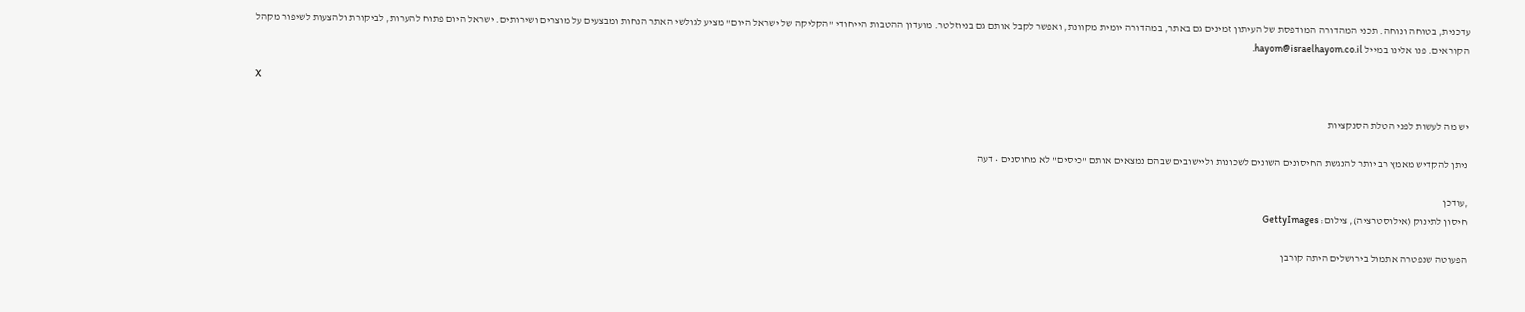עדכנית, בטוחה ונוחה. תכני המהדורה המודפסת של העיתון זמינים גם באתר, במהדורה יומית מקוונת, ואפשר לקבל אותם גם בניוזלטר. מועדון ההטבות הייחודי "הקליקה של ישראל היום" מציע לגולשי האתר הנחות ומבצעים על מוצרים ושירותים. ישראל היום פתוח להערות, לביקורת ולהצעות לשיפור מקהל הקוראים. פנו אלינו במייל hayom@israelhayom.co.il.

X

יש מה לעשות לפני הטלת הסנקציות

ניתן להקדיש מאמץ רב יותר להנגשת החיסונים השונים לשכונות וליישובים שבהם נמצאים אותם "כיסים" לא מחוסנים • דעה

,עודכן
חיסון לתינוק (אילוסטרציה), צילום: GettyImages

הפעוטה שנפטרה אתמול בירושלים היתה קורבן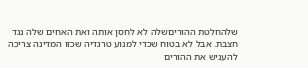שלהחלטת ההוריםשלה לא לחסן אותה ואת האחים שלה נגד חצבת. אבל לא בטוח שכדי למנוע טרגדיה שכזו המדינה צריכה להעניש את ההורים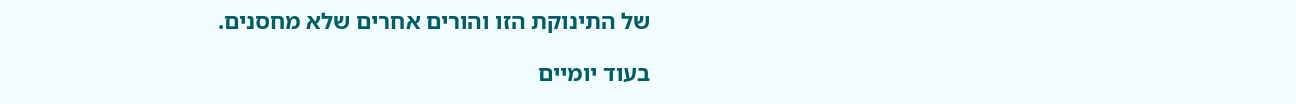של התינוקת הזו והורים אחרים שלא מחסנים.

בעוד יומיים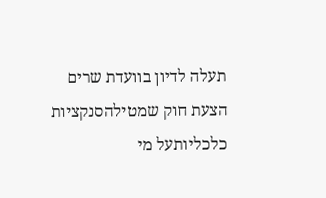תעלה לדיון בוועדת שרים הצעת חוק שמטילהסנקציות כלכליותעל מי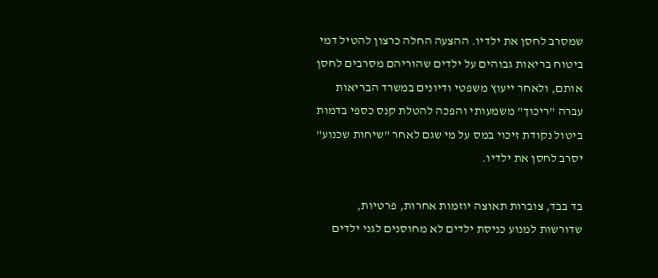שמסרב לחסן את ילדיו. ההצעה החלה כרצון להטיל דמי ביטוח בריאות גבוהים על ילדים שהוריהם מסרבים לחסן אותם, ולאחר ייעוץ משפטי ודיונים במשרד הבריאות עברה "ריכוך" משמעותי והפכה להטלת קנס כספי בדמות ביטול נקודת זיכוי במס על מי שגם לאחר "שיחות שכנוע" יסרב לחסן את ילדיו.

בד בבד, צוברות תאוצה יוזמות אחרות, פרטיות, שדורשות למנוע כניסת ילדים לא מחוסנים לגני ילדים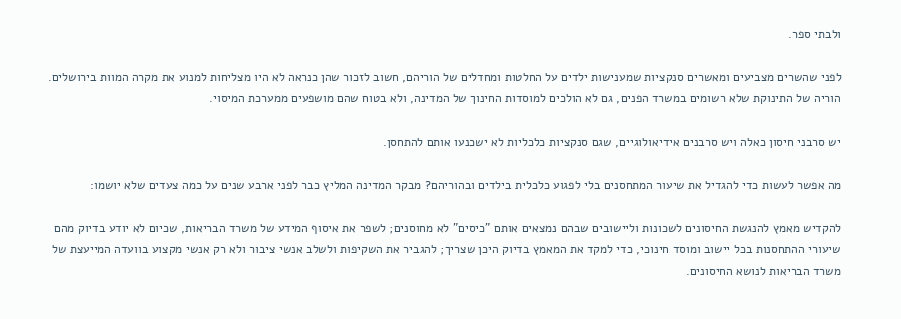ולבתי ספר.

לפני שהשרים מצביעים ומאשרים סנקציות שמענישות ילדים על החלטות ומחדלים של הוריהם, חשוב לזכור שהן כנראה לא היו מצליחות למנוע את מקרה המוות בירושלים. הוריה של התינוקת שלא רשומים במשרד הפנים, גם לא הולכים למוסדות החינוך של המדינה, ולא בטוח שהם מושפעים ממערכת המיסוי.

יש סרבני חיסון כאלה ויש סרבנים אידיאולוגיים, שגם סנקציות כלכליות לא ישכנעו אותם להתחסן.

מה אפשר לעשות כדי להגדיל את שיעור המתחסנים בלי לפגוע כלכלית בילדים ובהוריהם? מבקר המדינה המליץ כבר לפני ארבע שנים על כמה צעדים שלא יושמו:

להקדיש מאמץ להנגשת החיסונים לשכונות וליישובים שבהם נמצאים אותם "כיסים" לא מחוסנים; לשפר את איסוף המידע של משרד הבריאות, שכיום לא יודע בדיוק מהם שיעורי ההתחסנות בכל יישוב ומוסד חינוכי, כדי למקד את המאמץ בדיוק היכן שצריך; להגביר את השקיפות ולשלב אנשי ציבור ולא רק אנשי מקצוע בוועדה המייעצת של משרד הבריאות לנושא החיסונים.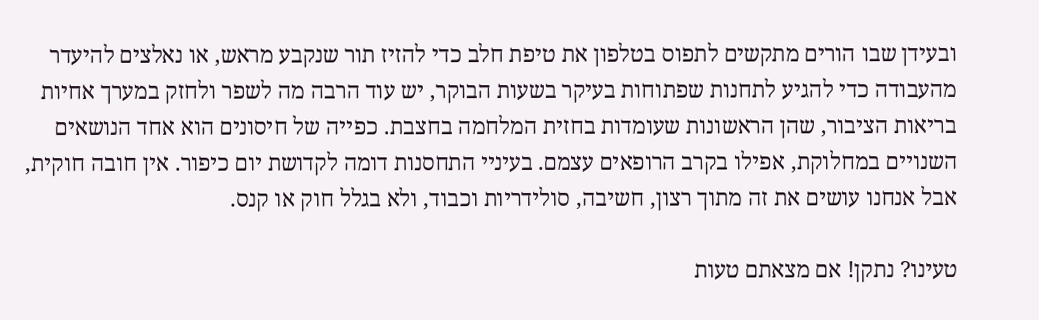ובעידן שבו הורים מתקשים לתפוס בטלפון את טיפת חלב כדי להזיז תור שנקבע מראש, או נאלצים להיעדר מהעבודה כדי להגיע לתחנות שפתוחות בעיקר בשעות הבוקר, יש עוד הרבה מה לשפר ולחזק במערך אחיות בריאות הציבור, שהן הראשונות שעומדות בחזית המלחמה בחצבת. כפייה של חיסונים הוא אחד הנושאים השנויים במחלוקת, אפילו בקרב הרופאים עצמם. בעיניי התחסנות דומה לקדושת יום כיפור. אין חובה חוקית, אבל אנחנו עושים את זה מתוך רצון, חשיבה, סולידריות וכבוד, ולא בגלל חוק או קנס.

טעינו? נתקן! אם מצאתם טעות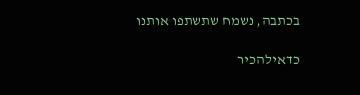בכתבה, נשמח שתשתפו אותנו

כדאילהכיר